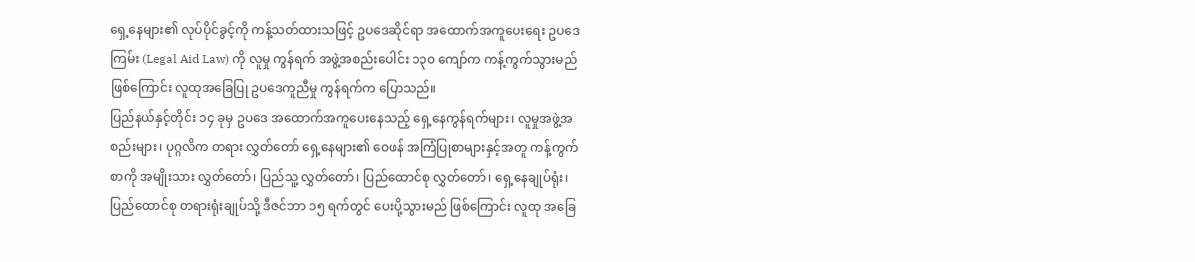ရှေ့နေများ၏ လုပ်ပိုင်ခွင့်ကို ကန့်သတ်ထားသဖြင့် ဥပဒေဆိုင်ရာ အထောက်အကူပေးရေး ဥပဒေကြမ်း (Legal Aid Law) ကို လူမှု ကွန်ရက် အဖွဲ့အစည်းပေါင်း ၁၃၀ ကျော်က ကန့်ကွက်သွားမည်ဖြစ်ကြောင်း လူထုအခြေပြု ဥပဒေကူညီမှု ကွန်ရက်က ပြောသည်။
ပြည်နယ်နှင့်တိုင်း ၁၄ ခုမှ ဥပဒေ အထောက်အကူပေးနေသည့် ရှေ့နေကွန်ရက်များ၊ လူမှုအဖွဲ့အစည်းများ၊ ပုဂ္ဂလိက တရား လွှတ်တော် ရှေ့နေများ၏ ဝေဖန် အကြံပြုစာများနှင့်အတူ ကန့်ကွက်စာကို အမျိုးသား လွှတ်တော်၊ ပြည်သူ့ လွှတ်တော်၊ ပြည်ထောင်စု လွှတ်တော်၊ ရှေ့နေချုပ်ရုံး၊ ပြည်ထောင်စု တရားရုံးချုပ်သို့ ဒီဇင်ဘာ ၁၅ ရက်တွင် ပေးပို့သွားမည် ဖြစ်ကြောင်း လူထု အခြေ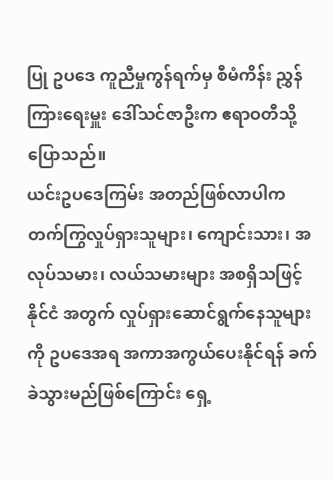ပြု ဥပဒေ ကူညီမှုကွန်ရက်မှ စီမံကိန်း ညွှန်ကြားရေးမှူး ဒေါ်သင်ဇာဦးက ဧရာဝတီသို့ ပြောသည်။
ယင်းဥပဒေကြမ်း အတည်ဖြစ်လာပါက တက်ကြွလှုပ်ရှားသူများ၊ ကျောင်းသား၊ အလုပ်သမား၊ လယ်သမားများ အစရှိသဖြင့် နိုင်ငံ အတွက် လှုပ်ရှားဆောင်ရွက်နေသူများကို ဥပဒေအရ အကာအကွယ်ပေးနိုင်ရန် ခက်ခဲသွားမည်ဖြစ်ကြောင်း ရှေ့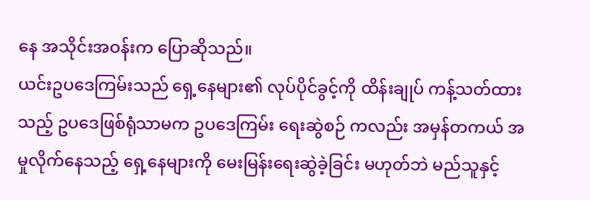နေ အသိုင်းအဝန်းက ပြောဆိုသည်။
ယင်းဥပဒေကြမ်းသည် ရှေ့နေများ၏ လုပ်ပိုင်ခွင့်ကို ထိန်းချုပ် ကန့်သတ်ထားသည့် ဥပဒေဖြစ်ရုံသာမက ဥပဒေကြမ်း ရေးဆွဲစဉ် ကလည်း အမှန်တကယ် အမှုလိုက်နေသည့် ရှေ့နေများကို မေးမြန်းရေးဆွဲခဲ့ခြင်း မဟုတ်ဘဲ မည်သူနှင့်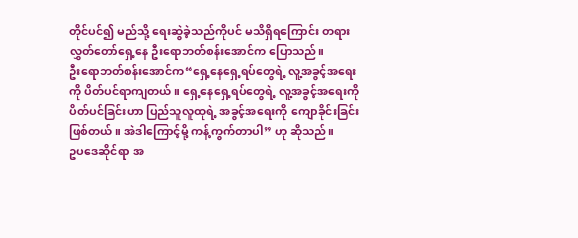တိုင်ပင်၍ မည်သို့ ရေးဆွဲခဲ့သည်ကိုပင် မသိရှိရကြောင်း တရားလွှတ်တော်ရှေ့နေ ဦးရောဘတ်စန်းအောင်က ပြောသည်။
ဦးရောဘတ်စန်းအောင်က“ရှေ့နေရှေ့ရပ်တွေရဲ့ လူ့အခွင့်အရေးကို ပိတ်ပင်ရာကျတယ်။ ရှေ့နေရှေ့ရပ်တွေရဲ့ လူ့အခွင့်အရေးကို ပိတ်ပင်ခြင်းဟာ ပြည်သူလူထုရဲ့ အခွင့်အရေးကို ကျောခိုင်းခြင်း ဖြစ်တယ်။ အဲဒါကြောင့်မို့ ကန့်ကွက်တာပါ” ဟု ဆိုသည်။
ဥပဒေဆိုင်ရာ အ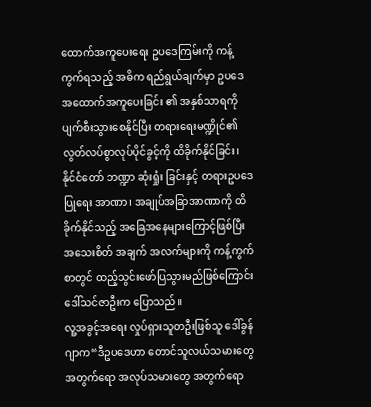ထောက်အကူပေးရေး ဥပဒေကြမ်းကို ကန့်ကွက်ရသည့် အဓိက ရည်ရွယ်ချက်မှာ ဥပဒေ အထောက်အကူပေးခြင်း ၏ အနှစ်သာရကို ပျက်စီးသွားစေနိုင်ပြီး တရားရေးမဏ္ဍိုင်၏ လွတ်လပ်စွာလုပ်ပိုင်ခွင့်ကို ထိခိုက်နိုင်ခြင်း၊ နိုင်ငံတော် ဘဏ္ဍာ ဆုံးရှုံး ခြင်းနှင့် တရားဥပဒေပြုရေး အာဏာ၊ အချုပ်အခြာအာဏာကို ထိခိုက်နိုင်သည့် အခြေအနေများကြောင့်ဖြစ်ပြီး အသေးစိတ် အချက် အလက်များကို ကန့်ကွက်စာတွင် ထည့်သွင်းဖော်ပြသွားမည်ဖြစ်ကြောင်း ဒေါ်သင်ဇာဦးက ပြောသည်။
လူ့အခွင့်အရေး လှုပ်ရှားသူတဦးဖြစ်သူ ဒေါ်ခွန်ဂျာက“ဒီဥပဒေဟာ တောင်သူလယ်သမားတွေအတွက်ရော အလုပ်သမားတွေ အတွက်ရော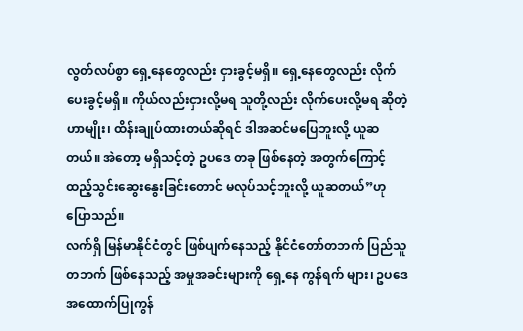လွတ်လပ်စွာ ရှေ့နေတွေလည်း ငှားခွင့်မရှိ။ ရှေ့နေတွေလည်း လိုက်ပေးခွင့်မရှိ။ ကိုယ်လည်းငှားလို့မရ သူတို့လည်း လိုက်ပေးလို့မရ ဆိုတဲ့ဟာမျိုး၊ ထိန်းချုပ်ထားတယ်ဆိုရင် ဒါအဆင်မပြေဘူးလို့ ယူဆတယ်။ အဲတော့ မရှိသင့်တဲ့ ဥပဒေ တခု ဖြစ်နေတဲ့ အတွက်ကြောင့် ထည့်သွင်းဆွေးနွေးခြင်းတောင် မလုပ်သင့်ဘူးလို့ ယူဆတယ်”ဟု ပြောသည်။
လက်ရှိ မြန်မာနိုင်ငံတွင် ဖြစ်ပျက်နေသည့် နိုင်ငံတော်တဘက် ပြည်သူတဘက် ဖြစ်နေသည့် အမှုအခင်းများကို ရှေ့နေ ကွန်ရက် များ၊ ဥပဒေအထောက်ပြုကွန်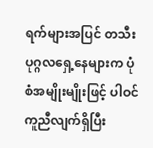ရက်များအပြင် တသီးပုဂ္ဂလရှေ့နေများက ပုံစံအမျိုးမျိုးဖြင့် ပါဝင်ကူညီလျက်ရှိပြီး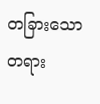တခြားသော တရား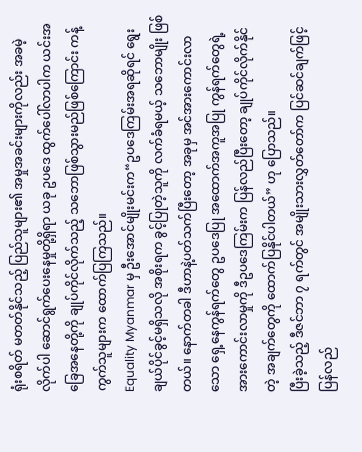ရုံးစရိတ် မတတ်နိုင်သည့် ပြည်သူများ၏ အမှုအခင်းများကိုလည်း အခမဲ့လိုက်ပါ ဆောင်ရွက်ပေးနေမှုတို့ရှိရာ ယခု ဥပဒေ ထွက်ပေါ်လာပါက ယင်းအခြေအနေတို့ကို ချုပ်ကိုင်လိုက်သည့် သဘောဖြစ်သွားမည်ဖြစ်ကြောင်း ကန့်ကွက်သူများက ထောက်ပြကြသည်။
Equality Myanmar မှ ဦးအောင်မျိုးမင်းက“ဥပဒေကြမ်းအရဆိုရင် ရွေးချယ်ပိုင်ခွင့်မရှိသလို အစိုးရက ခွင့်ပြုတဲ့သူကို လက်ခံရမယ့် သဘောမျိုး ဖြစ်တယ်။ နောက်တခါ ဒီဟာနဲ့ပတ်သက်ပြီးတော့ အခုမှ အင်အားကောင်းလာသော ရှေ့နေကွန်ရက်တွေ ဥပဒေပြု အထောက်အကူအပြု ကွန်ရက်တွေရဲ့ အားကောင်းလာမှုကို ဒီဥပဒေကြမ်းက ပြန်လည်ပြီးတော့ ချုပ်ကိုင်လိုက်နိုင်တဲ့ အချက်တွေကို ထောက်ပြနိုင်ပါတယ်” ဟု ပြောသည်။
ပြီးခဲ့သည့် ဒီဇင်ဘာ ၇ ရက်တွင် အမျိုးသားလွှတ်တော်က ပြင်ဆင်ချက်ဖြင့် ပြန်လည်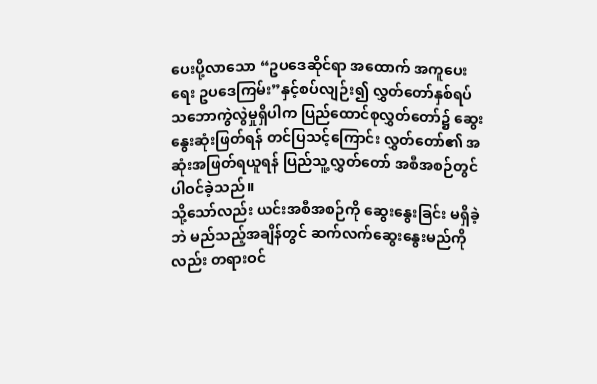ပေးပို့လာသော “ဥပဒေဆိုင်ရာ အထောက် အကူပေးရေး ဥပဒေကြမ်း”နှင့်စပ်လျဉ်း၍ လွှတ်တော်နှစ်ရပ် သဘောကွဲလွဲမှုရှိပါက ပြည်ထောင်စုလွှတ်တော်၌ ဆွေးနွေးဆုံးဖြတ်ရန် တင်ပြသင့်ကြောင်း လွှတ်တော်၏ အဆုံးအဖြတ်ရယူရန် ပြည်သူ့လွှတ်တော် အစီအစဉ်တွင် ပါဝင်ခဲ့သည်။
သို့သော်လည်း ယင်းအစီအစဉ်ကို ဆွေးနွေးခြင်း မရှိခဲ့ဘဲ မည်သည့်အချိန်တွင် ဆက်လက်ဆွေးနွေးမည်ကိုလည်း တရားဝင်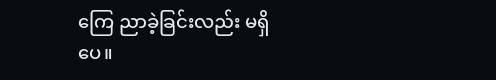ကြေ ညာခဲ့ခြင်းလည်း မရှိပေ။